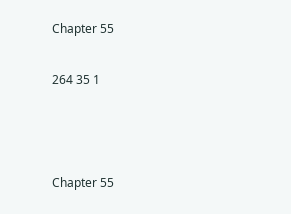Chapter 55

264 35 1



Chapter 55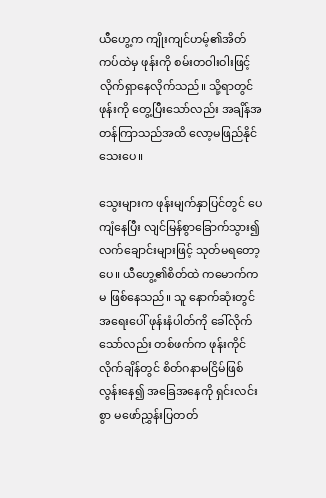ယီဟွေ့က ကျိုးကျင်ဟမ့်၏အိတ်ကပ်ထဲမှ ဖုန်းကို စမ်းတဝါးဝါးဖြင့် လိုက်ရှာနေလိုက်သည်။ သို့ရာတွင် ဖုန်းကို တွေ့ပြီးသော်လည်း အချိန်အတန်ကြာသည်အထိ လော့မဖြည်နိုင်သေးပေ။

သွေးများက ဖုန်းမျက်နှာပြင်တွင် ပေကျံနေပြီး လျင်မြန်စွာခြောက်သွား၍ လက်ချောင်းများဖြင့် သုတ်မရတော့ပေ။ ယီဟွေ့၏‌စိတ်ထဲ ကမောက်ကမ ဖြစ်နေသည်။ သူ နောက်ဆုံးတွင် အရေးပေါ် ဖုန်းနံပါတ်ကို ခေါ်လိုက်သော်လည်း တစ်ဖက်က ဖုန်းကိုင်လိုက်ချိန်တွင် စိတ်ဂနာမငြိမ်ဖြစ်လွန်းနေ၍ အခြေအနေကို ရှင်းလင်းစွာ မဖော်ညွှန်းပြတတ်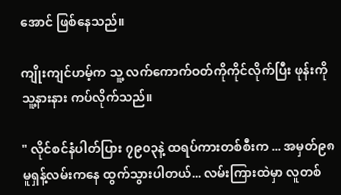အောင် ဖြစ်နေသည်။

ကျိုးကျင်ဟမ့်က သူ့ လက်ကောက်ဝတ်ကိုကိုင်လိုက်ပြီး ဖုန်းကို သူ့နားနား ကပ်လိုက်သည်။

" လိုင်စင်နံပါတ်ပြား ၇၉၀၃နဲ့ ထရပ်ကားတစ်စီးက ... အမှတ်၉၈ မူရှန့်လမ်းကနေ ထွက်သွားပါတယ်... လမ်းကြားထဲမှာ လူတစ်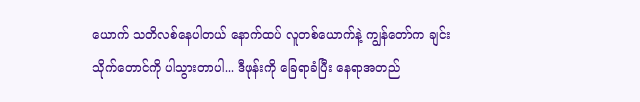ယောက် သတိလစ်နေပါတယ် နောက်ထပ် လူတစ်ယောက်နဲ့ ကျွန်တော်က ချင်းသိုက်တောင်ကို ပါသွားတာပါ... ဒီဖုန်းကို ခြေရာခံပြီး နေရာအတည်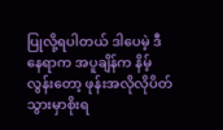ပြုလို့ရပါတယ် ဒါပေမဲ့ ဒီနေရာက အပူချိန်က နိမ့်လွန်းတော့ ဖုန်းအလိုလိုပိတ်သွားမှာစိုးရ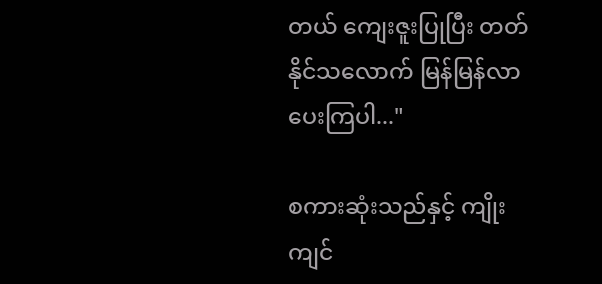တယ် ကျေးဇူးပြုပြီး တတ်နိုင်သလောက် မြန်မြန်လာပေးကြပါ..."

စကားဆုံးသည်နှင့် ကျိုးကျင်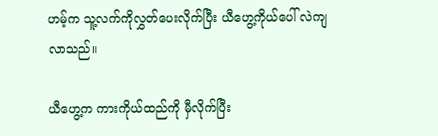ဟမ့်က သူ့လက်ကိုလွှတ်ပေးလိုက်ပြီး ယီဟွေ့ကိုယ်ပေါ် လဲကျလာသည်။

ယီဟွေ့က ကားကိုယ်ထည်ကို မှီလိုက်ပြီး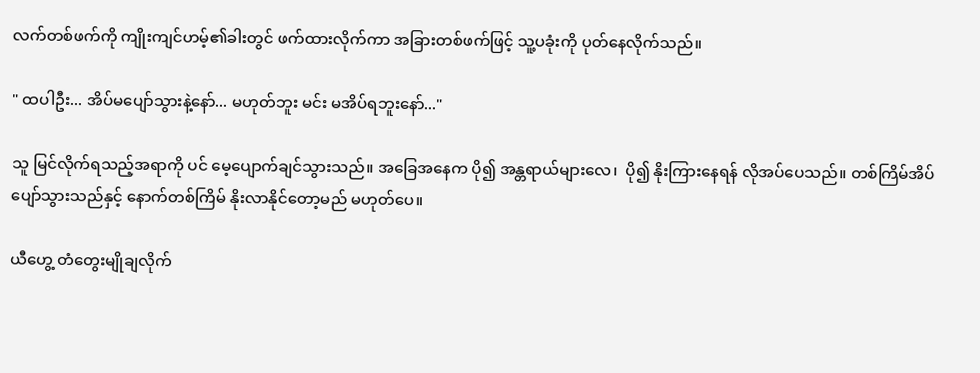လက်တစ်ဖက်ကို ကျိုးကျင်ဟမ့်၏ခါးတွင် ဖက်ထားလိုက်ကာ အခြားတစ်ဖက်ဖြင့် သူ့ပခုံးကို ပုတ်နေလိုက်သည်။

" ထပါဦး... အိပ်မပျော်သွားနဲ့နော်... မဟုတ်ဘူး မင်း မအိပ်ရဘူးနော်..."

သူ မြင်လိုက်ရသည့်အရာကို ပင် မေ့ပျောက်ချင်သွားသည်။ အခြေအနေက ပို၍ အန္တရာယ်များလေ၊  ပို၍ နိုးကြားနေရန် လိုအပ်ပေသည်။ တစ်ကြိမ်အိပ်ပျော်သွားသည်နှင့် နောက်တစ်ကြိမ် နိုးလာနိုင်တော့မည် မဟုတ်ပေ။

ယီဟွေ့ တံတွေးမျိုချလိုက်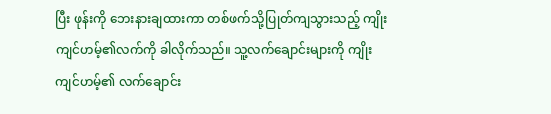ပြီး ဖုန်းကို ဘေးနားချထားကာ တစ်ဖက်သို့ပြုတ်ကျသွားသည့် ကျိုးကျင်ဟမ့်၏လက်ကို ခါလိုက်သည်။ သူ့လက်ချောင်းများကို ကျိုးကျင်ဟမ့်၏ လက်ချောင်း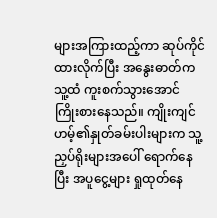များအကြားထည့်ကာ ဆုပ်ကိုင်ထားလိုက်ပြီး အနွေးဓာတ်က သူ့ထံ ကူးစက်သွားအောင် ကြိုးစားနေသည်။ ကျိုးကျင်ဟမ့်၏နှုတ်ခမ်းပါးများက သူ့ညှပ်ရိုးများအပေါ် ရောက်နေပြီး အပူငွေ့များ ရှုထုတ်နေ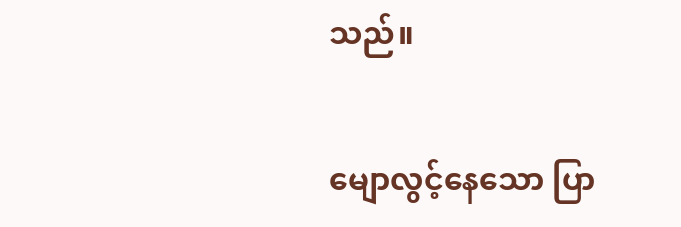သည်။

မျောလွင့်နေသော ပြာ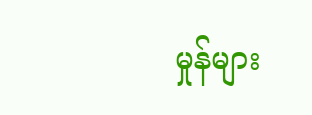မှုန်များ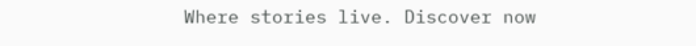Where stories live. Discover now